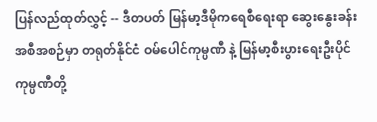ပြန်လည်ထုတ်လွှင့် -- ဒီတပတ် မြန်မာ့ဒီမိုကရေစီရေးရာ ဆွေးနွေးခန်းအစီအစဉ်မှာ တရုတ်နိုင်ငံ ဝမ်ပေါင်ကုမ္ပဏီ နဲ့ မြန်မာ့စီးပွားရေးဦးပိုင်ကုမ္ပဏီတို့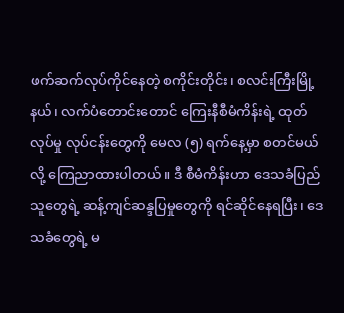ဖက်ဆက်လုပ်ကိုင်နေတဲ့ စကိုင်းတိုင်း၊ စလင်းကြီးမြို့နယ်၊ လက်ပံတောင်းတောင် ကြေးနီစီမံကိန်းရဲ့ ထုတ်လုပ်မှု လုပ်ငန်းတွေကို မေလ (၅) ရက်နေ့မှာ စတင်မယ်လို့ ကြေညာထားပါတယ်။ ဒီ စီမံကိန်းဟာ ဒေသခံပြည်သူတွေရဲ့ ဆန့်ကျင်ဆန္ဒပြမှုတွေကို ရင်ဆိုင်နေရပြီး၊ ဒေသခံတွေရဲ့ မ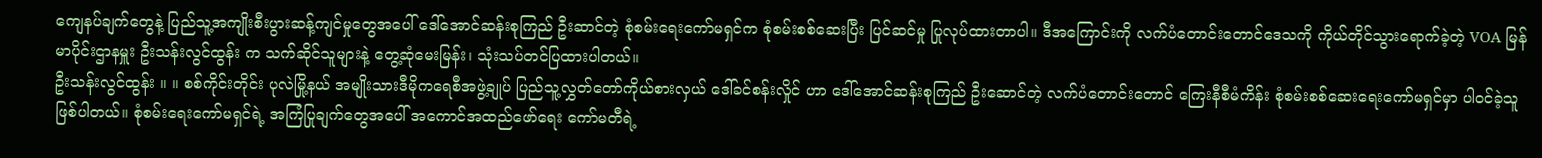ကျေနပ်ချက်တွေနဲ့ ပြည်သူ့အကျိုးစီးပွားဆန့်ကျင်မှုတွေအပေါ် ဒေါ်အောင်ဆန်းစုကြည် ဦးဆာင်တဲ့ စုံစမ်းရေးကော်မရှင်က စုံစမ်းစစ်ဆေးပြီး ပြင်ဆင်မှု ပြုလုပ်ထားတာပါ။ ဒီအကြောင်းကို လက်ပံတောင်းတောင်ဒေသကို ကိုယ်တိုင်သွားရောက်ခဲ့တဲ့ VOA မြန်မာပိုင်းဌာနမှူး ဦးသန်းလွင်ထွန်း က သက်ဆိုင်သူများနဲ့ တွေ့ဆုံမေးမြန်း၊ သုံးသပ်တင်ပြထားပါတယ်။
ဦးသန်းလွင်ထွန်း ။ ။ စစ်ကိုင်းတိုင်း ပုလဲမြို့နယ် အမျိုးသားဒီမိုကရေစီအဖွဲ့ချုပ် ပြည်သူ့လွှတ်တော်ကိုယ်စားလှယ် ဒေါ်ခင်စန်းလှိုင် ဟာ ဒေါ်အောင်ဆန်းစုကြည် ဦးဆောင်တဲ့ လက်ပံတောင်းတောင် ကြေးနီစီမံကိန်း စုံစမ်းစစ်ဆေးရေးကော်မရှင်မှာ ပါဝင်ခဲ့သူ ဖြစ်ပါတယ်။ စုံစမ်းရေးကော်မရှင်ရဲ့ အကြံပြုချက်တွေအပေါ် အကောင်အထည်ဖော်ရေး ကော်မတီရဲ့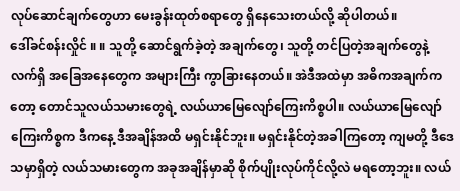လုပ်ဆောင်ချက်တွေဟာ မေးခွန်းထုတ်စရာတွေ ရှိနေသေးတယ်လို့ ဆိုပါတယ်။
ဒေါ်ခင်စန်းလှိုင် ။ ။ သူတို့ ဆောင်ရွက်ခဲ့တဲ့ အချက်တွေ၊ သူတို့ တင်ပြတဲ့အချက်တွေနဲ့ လက်ရှိ အခြေအနေတွေက အများကြီး ကွာခြားနေတယ်။ အဲဒီအထဲမှာ အဓိကအချက်ကတော့ တောင်သူလယ်သမားတွေရဲ့ လယ်ယာမြေလျော်ကြေးကိစ္စပါ။ လယ်ယာမြေလျော်ကြေးကိစ္စက ဒီကနေ့ ဒီအချိန်အထိ မရှင်းနိုင်ဘူး။ မရှင်းနိုင်တဲ့အခါကြတော့ ကျမတို့ ဒီဒေသမှာရှိတဲ့ လယ်သမားတွေက အခုအချိန်မှာဆို စိုက်ပျိုးလုပ်ကိုင်လို့လဲ မရတော့ဘူး။ လယ်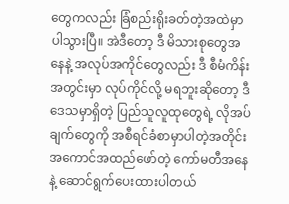တွေကလည်း ခြံစည်းရိုးခတ်တဲ့အထဲမှာ ပါသွားပြီ။ အဲဒီတော့ ဒီ မိသားစုတွေအနေနဲ့ အလုပ်အကိုင်တွေလည်း ဒီ စီမံကိန်းအတွင်းမှာ လုပ်ကိုင်လို့ မရဘူးဆိုတော့ ဒီဒေသမှာရှိတဲ့ ပြည်သူလူထုတွေရဲ့ လိုအပ်ချက်တွေကို အစီရင်ခံစာမှာပါတဲ့အတိုင်း အကောင်အထည်ဖော်တဲ့ ကော်မတီအနေနဲ့ ဆောင်ရွက်ပေးထားပါတယ်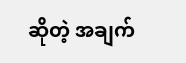ဆိုတဲ့ အချက်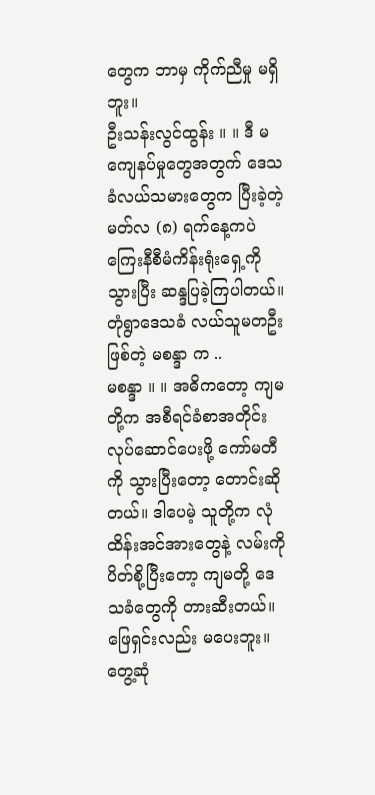တွေက ဘာမှ ကိုက်ညီမှု မရှိဘူး။
ဦးသန်းလွင်ထွန်း ။ ။ ဒီ မကျေနပ်မှုတွေအတွက် ဒေသခံလယ်သမားတွေက ပြီးခဲ့တဲ့ မတ်လ (၈) ရက်နေ့ကပဲ ကြေးနီစီမံကိန်းရုံးရှေ့ကို သွားပြီး ဆန္ဒပြခဲ့ကြပါတယ်။ တုံရွာဒေသခံ လယ်သူမတဦးဖြစ်တဲ့ မစန္ဒာ က ..
မစန္ဒာ ။ ။ အဓိကတော့ ကျမတို့က အစီရင်ခံစာအတိုင်း လုပ်ဆောင်ပေးဖို့ ကော်မတီကို သွားပြီးတော့ တောင်းဆိုတယ်။ ဒါပေမဲ့ သူတို့က လုံထိန်းအင်အားတွေနဲ့ လမ်းကိုပိတ်စို့ပြီးတော့ ကျမတို့ ဒေသခံတွေကို တားဆီးတယ်။ ဖြေရှင်းလည်း မပေးဘူး။ တွေ့ဆုံ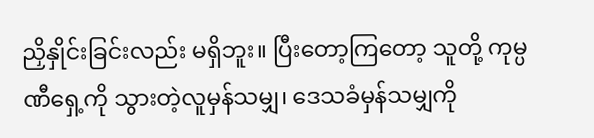ညှိနှိုင်းခြင်းလည်း မရှိဘူး။ ပြီးတော့ကြတော့ သူတို့ ကုမ္ပဏီရှေ့ကို သွားတဲ့လူမှန်သမျှ၊ ဒေသခံမှန်သမျှကို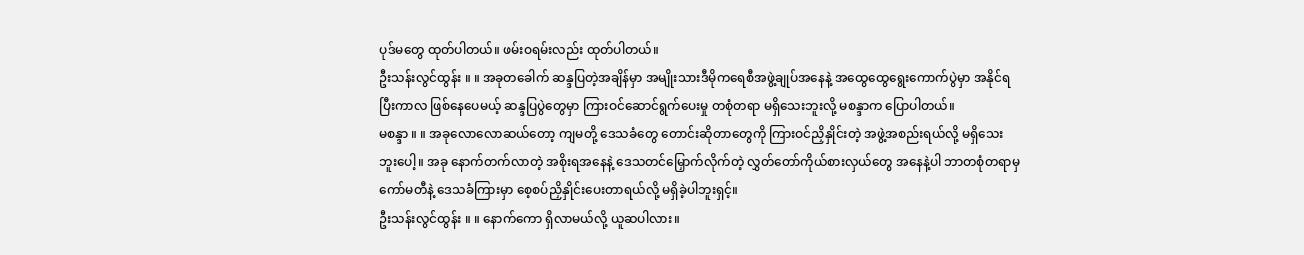ပုဒ်မတွေ ထုတ်ပါတယ်။ ဖမ်းဝရမ်းလည်း ထုတ်ပါတယ်။
ဦးသန်းလွင်ထွန်း ။ ။ အခုတခေါက် ဆန္ဒပြတဲ့အချိန်မှာ အမျိုးသားဒီမိုကရေစီအဖွဲ့ချုပ်အနေနဲ့ အထွေထွေရွေးကောက်ပွဲမှာ အနိုင်ရပြီးကာလ ဖြစ်နေပေမယ့် ဆန္ဒပြပွဲတွေမှာ ကြားဝင်ဆောင်ရွက်ပေးမှု တစုံတရာ မရှိသေးဘူးလို့ မစန္ဒာက ပြောပါတယ်။
မစန္ဒာ ။ ။ အခုလောလောဆယ်တော့ ကျမတို့ ဒေသခံတွေ တောင်းဆိုတာတွေကို ကြားဝင်ညှိနှိုင်းတဲ့ အဖွဲ့အစည်းရယ်လို့ မရှိသေးဘူးပေါ့။ အခု နောက်တက်လာတဲ့ အစိုးရအနေနဲ့ ဒေသတင်မြှောက်လိုက်တဲ့ လွှတ်တော်ကိုယ်စားလှယ်တွေ အနေနဲ့ပါ ဘာတစုံတရာမှ ကော်မတီနဲ့ ဒေသခံကြားမှာ စေ့စပ်ညှိနှိုင်းပေးတာရယ်လို့ မရှိခဲ့ပါဘူးရှင့်။
ဦးသန်းလွင်ထွန်း ။ ။ နောက်ကော ရှိလာမယ်လို့ ယူဆပါလား။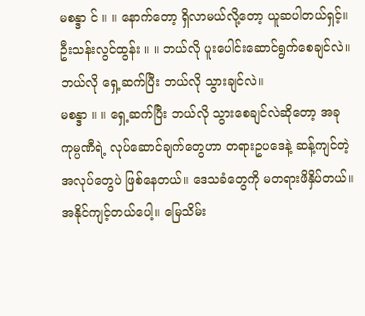မစန္ဒာ င် ။ ။ နောက်တော့ ရှိလာမယ်လို့တော့ ယူဆပါတယ်ရှင့်။
ဦးသန်းလွင်ထွန်း ။ ။ ဘယ်လို ပူးပေါင်းဆောင်ရွက်စေချင်လဲ။ ဘယ်လို ရှေ့ဆက်ပြီး ဘယ်လို သွားချင်လဲ။
မစန္ဒာ ။ ။ ရှေ့ဆက်ပြီး ဘယ်လို သွားစေချင်လဲဆိုတော့ အခု ကုမ္ပဏီရဲ့ လုပ်ဆောင်ချက်တွေဟာ တရားဥပဒေနဲ့ ဆန့်ကျင်တဲ့အလုပ်တွေပဲ ဖြစ်နေတယ်။ ဒေသခံတွေကို မတရားဖိနှိပ်တယ်။ အနိုင်ကျင့်တယ်ပေါ့။ မြေသိမ်း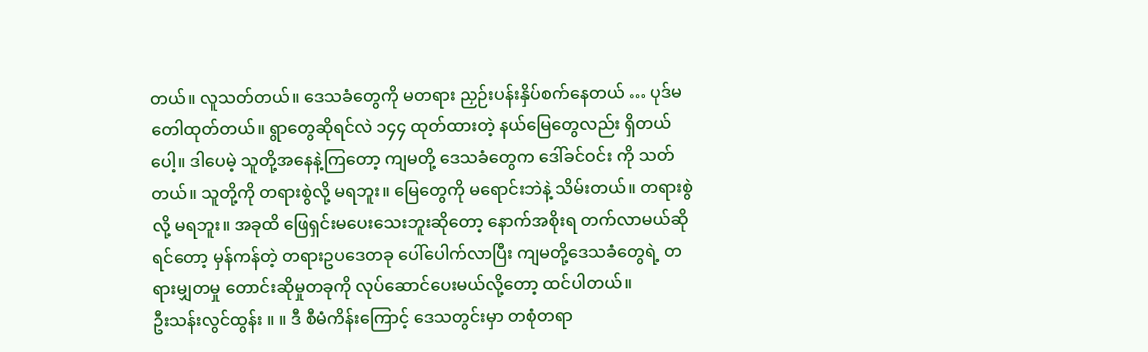တယ်။ လူသတ်တယ်။ ဒေသခံတွေကို မတရား ညှဉ်းပန်းနှိပ်စက်နေတယ် … ပုဒ်မတေါထုတ်တယ်။ ရွာတွေဆိုရင်လဲ ၁၄၄ ထုတ်ထားတဲ့ နယ်မြေတွေလည်း ရှိတယ်ပေါ့။ ဒါပေမဲ့ သူတို့အနေနဲ့ကြတော့ ကျမတို့ ဒေသခံတွေက ဒေါ်ခင်ဝင်း ကို သတ်တယ်။ သူတို့ကို တရားစွဲလို့ မရဘူး။ မြေတွေကို မရောင်းဘဲနဲ့ သိမ်းတယ်။ တရားစွဲလို့ မရဘူး။ အခုထိ ဖြေရှင်းမပေးသေးဘူးဆိုတော့ နောက်အစိုးရ တက်လာမယ်ဆိုရင်တော့ မှန်ကန်တဲ့ တရားဥပဒေတခု ပေါ်ပေါက်လာပြီး ကျမတို့ဒေသခံတွေရဲ့ တရားမျှတမှု တောင်းဆိုမှုတခုကို လုပ်ဆောင်ပေးမယ်လို့တော့ ထင်ပါတယ်။
ဦးသန်းလွင်ထွန်း ။ ။ ဒီ စီမံကိန်းကြောင့် ဒေသတွင်းမှာ တစုံတရာ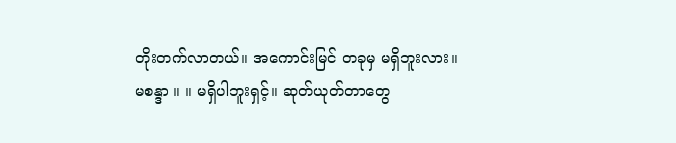တိုးတက်လာတယ်။ အကောင်းမြင် တခုမှ မရှိဘူးလား။
မစန္ဒာ ။ ။ မရှိပါဘူးရှင့်။ ဆုတ်ယုတ်တာတွေ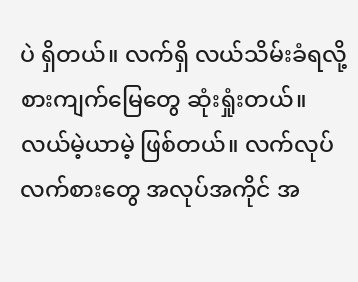ပဲ ရှိတယ်။ လက်ရှိ လယ်သိမ်းခံရလို့ စားကျက်မြေတွေ ဆုံးရှုံးတယ်။ လယ်မဲ့ယာမဲ့ ဖြစ်တယ်။ လက်လုပ်လက်စားတွေ အလုပ်အကိုင် အ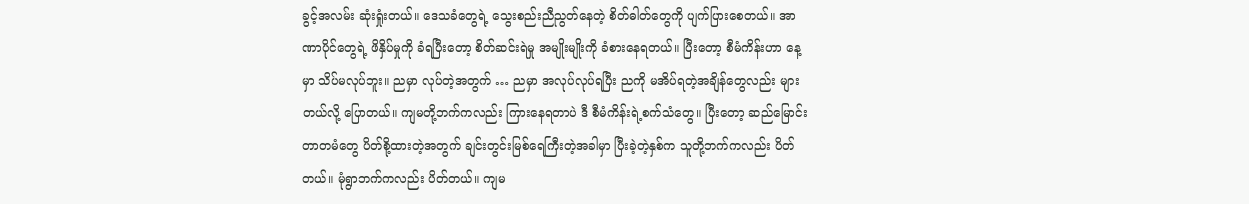ခွင့်အလမ်း ဆုံးရှုံးတယ်။ ဒေသခံတွေရဲ့ သွေးစည်းညီညွတ်နေတဲ့ စိတ်ဓါတ်တွေကို ပျက်ပြားစေတယ်။ အာဏာပိုင်တွေရဲ့ ဖိနှိပ်မှုကို ခံရပြီးတော့ စိတ်ဆင်းရဲမှု အမျိုးမျိုးကို ခံစားနေရတယ်။ ပြီးတော့ စီမံကိန်းဟာ နေ့မှာ သိပ်မလုပ်ဘူး။ ညမှာ လုပ်တဲ့အတွက် … ညမှာ အလုပ်လုပ်ရပြီး ညကို မအိပ်ရတဲ့အချိန်တွေလည်း များတယ်လို့ ပြောတယ်။ ကျမတို့ဘက်ကလည်း ကြားနေရတာပဲ ဒီ စီမံကိန်းရဲ့စက်သံတွေ။ ပြီးတော့ ဆည်မြောင်းတာတမံတွေ ပိတ်စို့ထားတဲ့အတွက် ချင်းတွင်းမြစ်ရေကြီးတဲ့အခါမှာ ပြီးခဲ့တဲ့နှစ်က သူတို့ဘက်ကလည်း ပိတ်တယ်။ မုံရွာဘက်ကလည်း ပိတ်တယ်။ ကျမ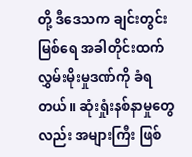တို့ ဒီဒေသက ချင်းတွင်းမြစ်ရေ အခါတိုင်းထက် လွှမ်းမိုးမှုဒဏ်ကို ခံရတယ်။ ဆုံးရှုံးနစ်နာမှုတွေလည်း အများကြီး ဖြစ်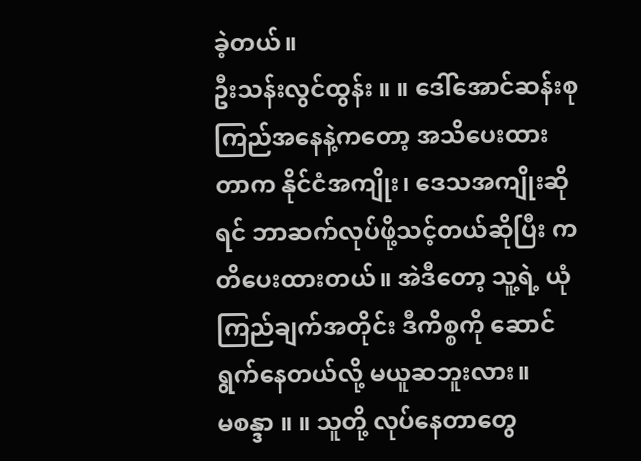ခဲ့တယ်။
ဦးသန်းလွင်ထွန်း ။ ။ ဒေါ်အောင်ဆန်းစုကြည်အနေနဲ့ကတော့ အသိပေးထားတာက နိုင်ငံအကျိုး၊ ဒေသအကျိုးဆိုရင် ဘာဆက်လုပ်ဖို့သင့်တယ်ဆိုပြီး ကတိပေးထားတယ်။ အဲဒီတော့ သူ့ရဲ့ ယုံကြည်ချက်အတိုင်း ဒီကိစ္စကို ဆောင်ရွက်နေတယ်လို့ မယူဆဘူးလား။
မစန္ဒာ ။ ။ သူတို့ လုပ်နေတာတွေ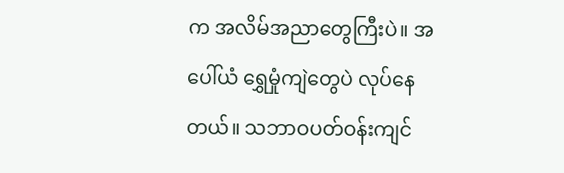က အလိမ်အညာတွေကြီးပဲ။ အပေါ်ယံ ရွှေမှုံကျဲတွေပဲ လုပ်နေတယ်။ သဘာဝပတ်ဝန်းကျင်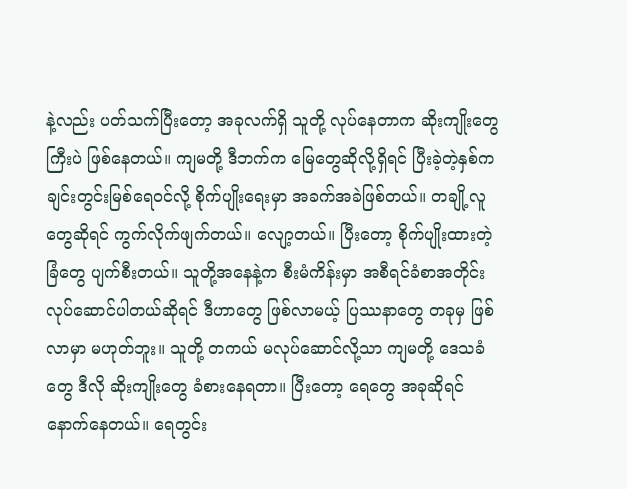နဲ့လည်း ပတ်သက်ပြီးတော့ အခုလက်ရှိ သူတို့ လုပ်နေတာက ဆိုးကျိုးတွေကြီးပဲ ဖြစ်နေတယ်။ ကျမတို့ ဒီဘက်က မြေတွေဆိုလို့ရှိရင် ပြီးခဲ့တဲ့နှစ်က ချင်းတွင်းမြစ်ရေဝင်လို့ စိုက်ပျိုးရေးမှာ အခက်အခဲဖြစ်တယ်။ တချို့လူတွေဆိုရင် ကွက်လိုက်ဖျက်တယ်။ လျော့တယ်။ ပြီးတော့ စိုက်ပျိုးထားတဲ့ခြံတွေ ပျက်စီးတယ်။ သူတို့အနေနဲ့က စီးမံကိန်းမှာ အစီရင်ခံစာအတိုင်း လုပ်ဆောင်ပါတယ်ဆိုရင် ဒီဟာတွေ ဖြစ်လာမယ့် ပြဿနာတွေ တခုမှ ဖြစ်လာမှာ မဟုတ်ဘူး။ သူတို့ တကယ် မလုပ်ဆောင်လို့သာ ကျမတို့ ဒေသခံတွေ ဒီလို ဆိုးကျိုးတွေ ခံစားနေရတာ။ ပြီးတော့ ရေတွေ အခုဆိုရင် နောက်နေတယ်။ ရေတွင်း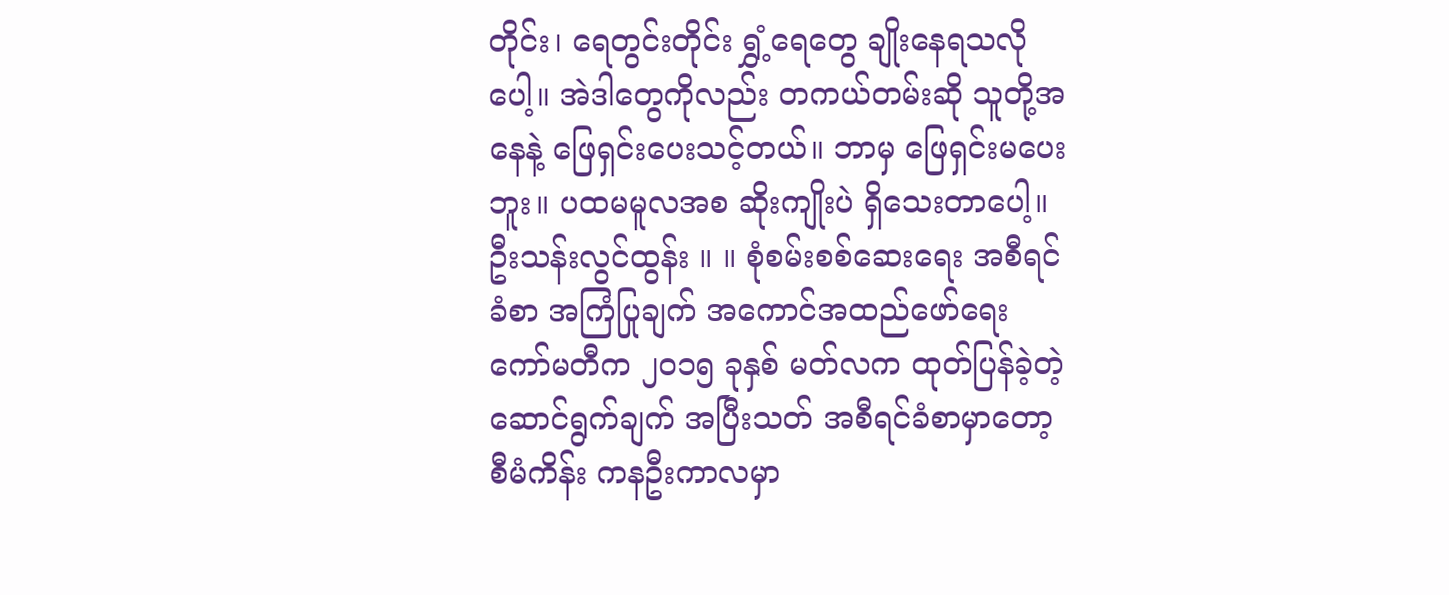တိုင်း၊ ရေတွင်းတိုင်း ရွှံ့ရေတွေ ချိုးနေရသလိုပေါ့။ အဲဒါတွေကိုလည်း တကယ်တမ်းဆို သူတို့အနေနဲ့ ဖြေရှင်းပေးသင့်တယ်။ ဘာမှ ဖြေရှင်းမပေးဘူး။ ပထမမူလအစ ဆိုးကျိုးပဲ ရှိသေးတာပေါ့။
ဦးသန်းလွင်ထွန်း ။ ။ စုံစမ်းစစ်ဆေးရေး အစီရင်ခံစာ အကြံပြုချက် အကောင်အထည်ဖော်ရေး ကော်မတီက ၂၀၁၅ ခုနှစ် မတ်လက ထုတ်ပြန်ခဲ့တဲ့ ဆောင်ရွက်ချက် အပြီးသတ် အစီရင်ခံစာမှာတော့ စီမံကိန်း ကနဦးကာလမှာ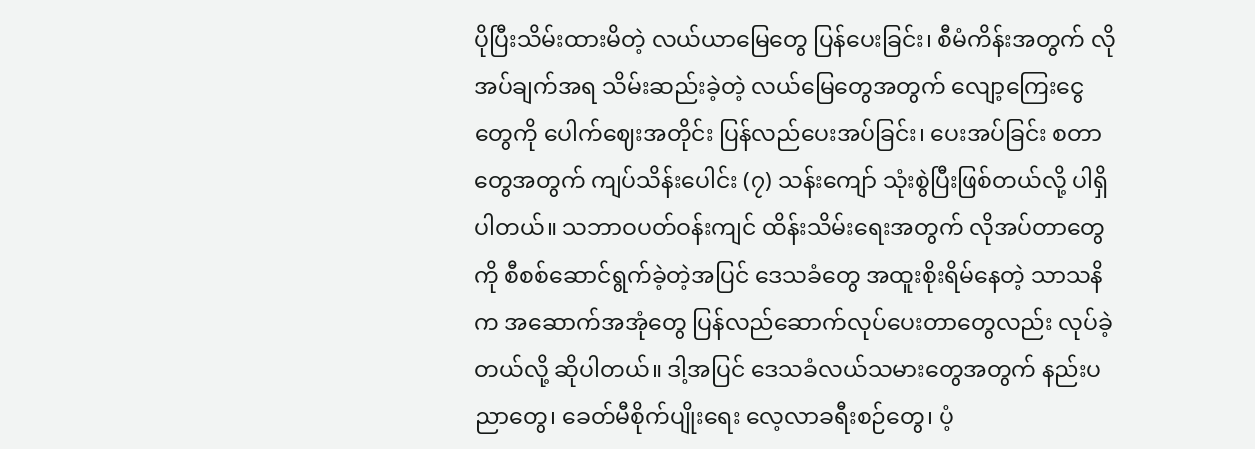ပိုပြီးသိမ်းထားမိတဲ့ လယ်ယာမြေတွေ ပြန်ပေးခြင်း၊ စီမံကိန်းအတွက် လိုအပ်ချက်အရ သိမ်းဆည်းခဲ့တဲ့ လယ်မြေတွေအတွက် လျော့ကြေးငွေတွေကို ပေါက်ဈေးအတိုင်း ပြန်လည်ပေးအပ်ခြင်း၊ ပေးအပ်ခြင်း စတာတွေအတွက် ကျပ်သိန်းပေါင်း (၇) သန်းကျော် သုံးစွဲပြီးဖြစ်တယ်လို့ ပါရှိပါတယ်။ သဘာဝပတ်ဝန်းကျင် ထိန်းသိမ်းရေးအတွက် လိုအပ်တာတွေကို စီစစ်ဆောင်ရွက်ခဲ့တဲ့အပြင် ဒေသခံတွေ အထူးစိုးရိမ်နေတဲ့ သာသနိက အဆောက်အအုံတွေ ပြန်လည်ဆောက်လုပ်ပေးတာတွေလည်း လုပ်ခဲ့တယ်လို့ ဆိုပါတယ်။ ဒါ့အပြင် ဒေသခံလယ်သမားတွေအတွက် နည်းပညာတွေ၊ ခေတ်မီစိုက်ပျိုးရေး လေ့လာခရီးစဉ်တွေ၊ ပံ့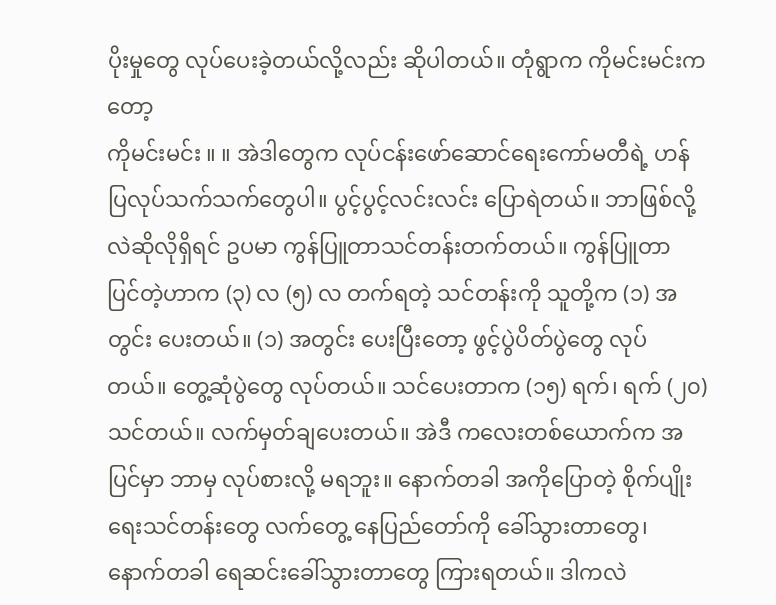ပိုးမှုတွေ လုပ်ပေးခဲ့တယ်လို့လည်း ဆိုပါတယ်။ တုံရွာက ကိုမင်းမင်းကတော့
ကိုမင်းမင်း ။ ။ အဲဒါတွေက လုပ်ငန်းဖော်ဆောင်ရေးကော်မတီရဲ့ ဟန်ပြလုပ်သက်သက်တွေပါ။ ပွင့်ပွင့်လင်းလင်း ပြောရဲတယ်။ ဘာဖြစ်လို့လဲဆိုလိုရှိရင် ဥပမာ ကွန်ပြူတာသင်တန်းတက်တယ်။ ကွန်ပြူတာ ပြင်တဲ့ဟာက (၃) လ (၅) လ တက်ရတဲ့ သင်တန်းကို သူတို့က (၁) အတွင်း ပေးတယ်။ (၁) အတွင်း ပေးပြီးတော့ ဖွင့်ပွဲပိတ်ပွဲတွေ လုပ်တယ်။ တွေ့ဆုံပွဲတွေ လုပ်တယ်။ သင်ပေးတာက (၁၅) ရက်၊ ရက် (၂၀) သင်တယ်။ လက်မှတ်ချပေးတယ်။ အဲဒီ ကလေးတစ်ယောက်က အပြင်မှာ ဘာမှ လုပ်စားလို့ မရဘူး။ နောက်တခါ အကိုပြောတဲ့ စိုက်ပျိုးရေးသင်တန်းတွေ လက်တွေ့ နေပြည်တော်ကို ခေါ်သွားတာတွေ၊ နောက်တခါ ရေဆင်းခေါ်သွားတာတွေ ကြားရတယ်။ ဒါကလဲ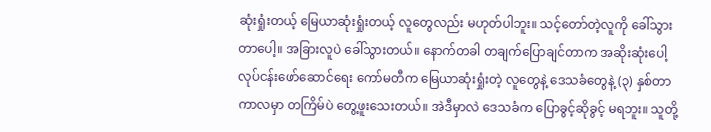ဆုံးရှုံးတယ့် မြေယာဆုံးရှုံးတယ့် လူတွေလည်း မဟုတ်ပါဘူး။ သင့်တော်တဲ့လူကို ခေါ်သွားတာပေါ့။ အခြားလူပဲ ခေါ်သွားတယ်။ နောက်တခါ တချက်ပြောချင်တာက အဆိုးဆုံးပေါ့ လုပ်ငန်းဖော်ဆောင်ရေး ကော်မတီက မြေယာဆုံးရှုံးတဲ့ လူတွေနဲ့ ဒေသခံတွေနဲ့ (၃) နှစ်တာ ကာလမှာ တကြိမ်ပဲ တွေ့ဖူးသေးတယ်။ အဲဒီမှာလဲ ဒေသခံက ပြောခွင့်ဆိုခွင့် မရဘူး။ သူတို့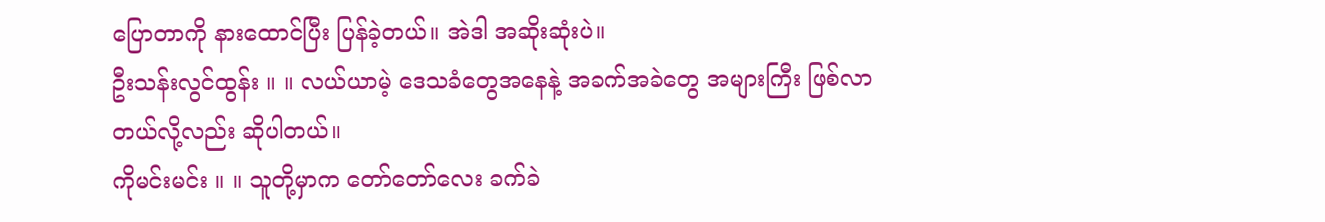ပြောတာကို နားထောင်ပြီး ပြန်ခဲ့တယ်။ အဲဒါ အဆိုးဆုံးပဲ။
ဦးသန်းလွင်ထွန်း ။ ။ လယ်ယာမဲ့ ဒေသခံတွေအနေနဲ့ အခက်အခဲတွေ အများကြီး ဖြစ်လာတယ်လို့လည်း ဆိုပါတယ်။
ကိုမင်းမင်း ။ ။ သူတို့မှာက တော်တော်လေး ခက်ခဲ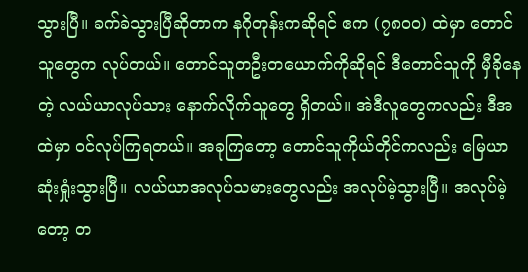သွားပြီ။ ခက်ခဲသွားပြီဆိုတာက နဂိုတုန်းကဆိုရင် ဧက (၇၈၀၀) ထဲမှာ တောင်သူတွေက လုပ်တယ်။ တောင်သူတဦးတယောက်ကိုဆိုရင် ဒီတောင်သူကို မှီခိုနေတဲ့ လယ်ယာလုပ်သား နောက်လိုက်သူတွေ ရှိတယ်။ အဲဒီလူတွေကလည်း ဒီအထဲမှာ ဝင်လုပ်ကြရတယ်။ အခုကြတော့ တောင်သူကိုယ်တိုင်ကလည်း မြေယာဆုံးရှုံးသွားပြီ။ လယ်ယာအလုပ်သမားတွေလည်း အလုပ်မဲ့သွားပြီ။ အလုပ်မဲ့တော့ တ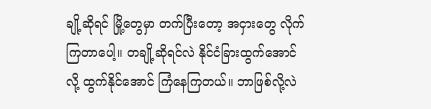ချို့ဆိုရင် မြို့တွေမှာ တက်ပြီးတော့ အငှားတွေ လိုက်ကြတာပေါ့။ တချို့ဆိုရင်လဲ နိုင်ငံခြားထွက်အောင်လို့ ထွက်နိုင်အောင် ကြံနေကြတယ်။ ဘာဖြစ်လို့လဲ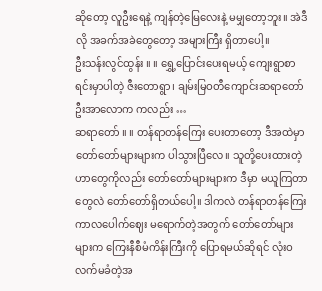ဆိုတော့ လူဦးရေနဲ့ ကျန်တဲ့မြေလေးနဲ့ မမျှတော့ဘူး။ အဲဒီလို အခက်အခဲတွေတော့ အများကြီး ရှိတာပေါ့။
ဦးသန်းလွင်ထွန်း ။ ။ ရွှေ့ပြောင်းပေးရမယ့် ကျေးရွာစာရင်းမှာပါတဲ့ ဇီးတောရွာ၊ ချမ်းမြဝတီကျောင်းဆရာတော် ဦးအာလောက ကလည်း …
ဆရာတော် ။ ။ တန်ရာတန်ကြေး ပေးတာတော့ ဒီအထဲမှာ တော်တော်များများက ပါသွားပြီလေ။ သူတို့ပေးထားတဲ့ဟာတွေကိုလည်း တော်တော်များများက ဒီမှာ မယူကြတာတွေလဲ တော်တော်ရှိတယ်ပေါ့။ ဒါကလဲ တန်ရာတန်ကြေး ကာလပေါက်ဈေး မရောက်တဲ့အတွက် တော်တော်များများက ကြေးနီစီမံကိန်းကြီးကို ပြောရမယ်ဆိုရင် လုံးဝလက်မခံတဲ့အ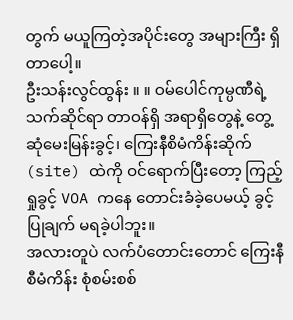တွက် မယူကြတဲ့အပိုင်းတွေ အများကြီး ရှိတာပေါ့။
ဦးသန်းလွင်ထွန်း ။ ။ ဝမ်ပေါင်ကုမ္ပဏီရဲ့ သက်ဆိုင်ရာ တာဝန်ရှိ အရာရှိတွေနဲ့ တွေ့ဆုံမေးမြန်းခွင့်၊ ကြေးနီစိမံကိန်းဆိုက် (site) ထဲကို ဝင်ရောက်ပြီးတော့ ကြည့်ရှုခွင့် VOA ကနေ တောင်းခံခဲ့ပေမယ့် ခွင့်ပြုချက် မရခဲ့ပါဘူး။
အလားတူပဲ လက်ပံတောင်းတောင် ကြေးနီစီမံကိန်း စုံစမ်းစစ်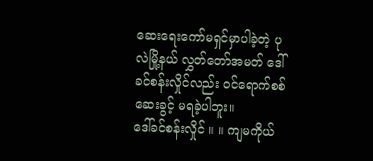ဆေးရေးကော်မရှင်မှာပါခဲ့တဲ့ ပုလဲမြို့နယ် လွှတ်တော်အမတ် ဒေါ်ခင်စန်းလှိုင်လည်း ဝင်ရောက်စစ်ဆေးခွင့် မရခဲ့ပါဘူး။
ဒေါ်ခင်စန်းလှိုင် ။ ။ ကျမကိုယ်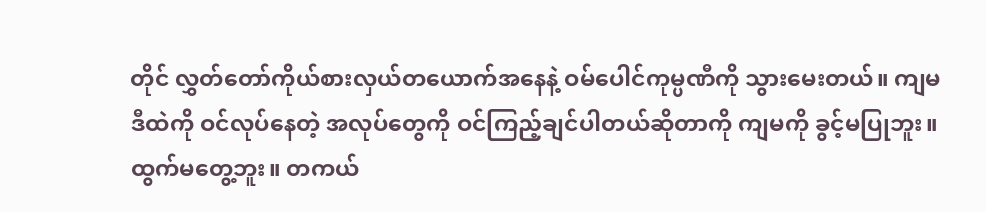တိုင် လွှတ်တော်ကိုယ်စားလှယ်တယောက်အနေနဲ့ ဝမ်ပေါင်ကုမ္ပဏီကို သွားမေးတယ်။ ကျမ ဒီထဲကို ဝင်လုပ်နေတဲ့ အလုပ်တွေကို ဝင်ကြည့်ချင်ပါတယ်ဆိုတာကို ကျမကို ခွင့်မပြုဘူး။ ထွက်မတွေ့ဘူး။ တကယ်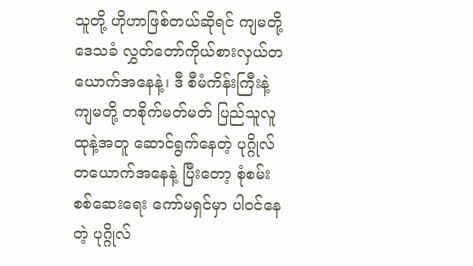သူတို့ ဟိုဟာဖြစ်တယ်ဆိုရင် ကျမတို့ ဒေသခံ လွှတ်တော်ကိုယ်စားလှယ်တယောက်အနေနဲ့၊ ဒီ စီမံကိန်းကြီးနဲ့ ကျမတို့ တစိုက်မတ်မတ် ပြည်သူလူထုနဲ့အတူ ဆောင်ရွက်နေတဲ့ ပုဂ္ဂိုလ်တယောက်အနေနဲ့ ပြီးတော့ စုံစမ်းစစ်ဆေးရေး ကော်မရှင်မှာ ပါဝင်နေတဲ့ ပုဂ္ဂိုလ်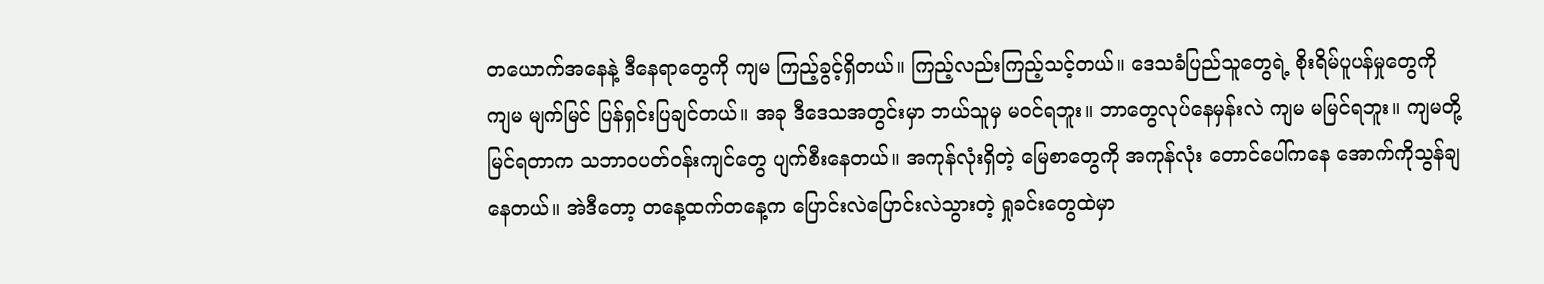တယောက်အနေနဲ့ ဒီနေရာတွေကို ကျမ ကြည့်ခွင့်ရှိတယ်။ ကြည့်လည်းကြည့်သင့်တယ်။ ဒေသခံပြည်သူတွေရဲ့ စိုးရိမ်ပူပန်မှုတွေကို ကျမ မျက်မြင် ပြန်ရှင်းပြချင်တယ်။ အခု ဒီဒေသအတွင်းမှာ ဘယ်သူမှ မဝင်ရဘူး။ ဘာတွေလုပ်နေမှန်းလဲ ကျမ မမြင်ရဘူး။ ကျမတို့ မြင်ရတာက သဘာဝပတ်ဝန်းကျင်တွေ ပျက်စီးနေတယ်။ အကုန်လုံးရှိတဲ့ မြေစာတွေကို အကုန်လုံး တောင်ပေါ်ကနေ အောက်ကိုသွန်ချနေတယ်။ အဲဒီတော့ တနေ့ထက်တနေ့က ပြောင်းလဲပြောင်းလဲသွားတဲ့ ရှုခင်းတွေထဲမှာ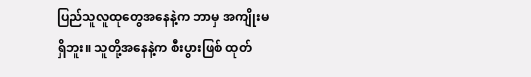ပြည်သူလူထုတွေအနေနဲ့က ဘာမှ အကျိုးမရှိဘူး။ သူတို့အနေနဲ့က စီးပွားဖြစ် ထုတ်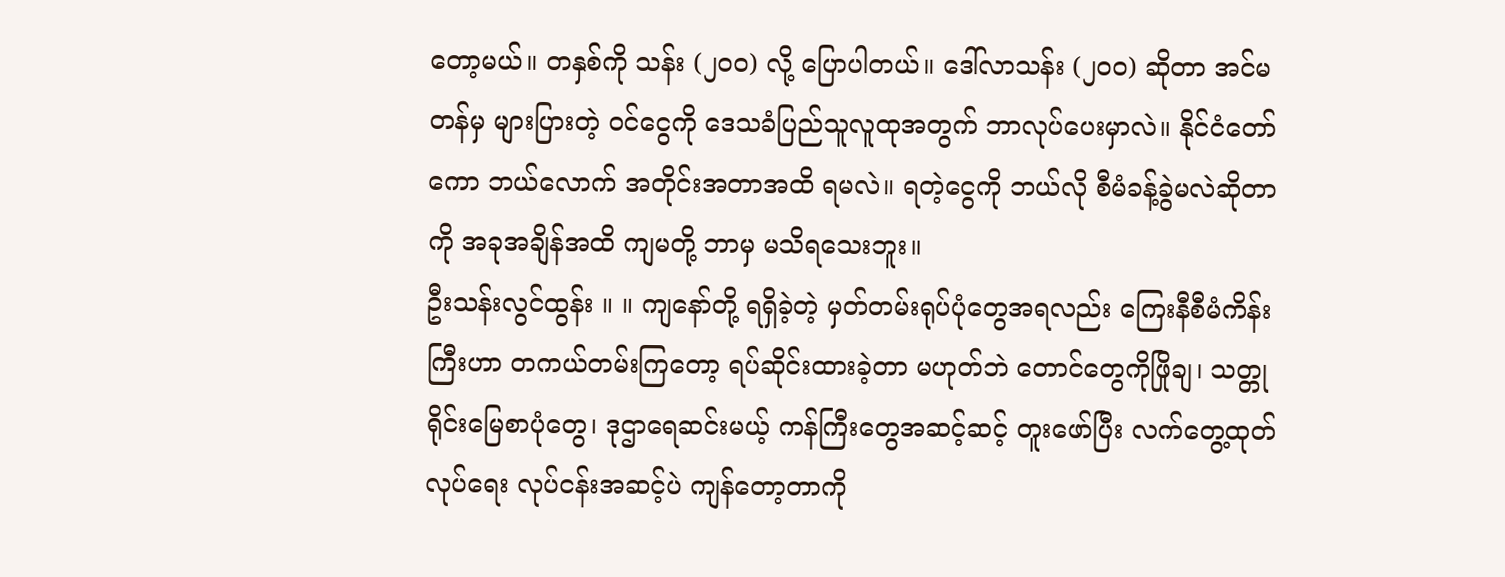တော့မယ်။ တနှစ်ကို သန်း (၂၀၀) လို့ ပြောပါတယ်။ ဒေါ်လာသန်း (၂၀၀) ဆိုတာ အင်မတန်မှ များပြားတဲ့ ဝင်ငွေကို ဒေသခံပြည်သူလူထုအတွက် ဘာလုပ်ပေးမှာလဲ။ နိုင်ငံတော်ကော ဘယ်လောက် အတိုင်းအတာအထိ ရမလဲ။ ရတဲ့ငွေကို ဘယ်လို စီမံခန့်ခွဲမလဲဆိုတာကို အခုအချိန်အထိ ကျမတို့ ဘာမှ မသိရသေးဘူး။
ဦးသန်းလွင်ထွန်း ။ ။ ကျနော်တို့ ရရှိခဲ့တဲ့ မှတ်တမ်းရုပ်ပုံတွေအရလည်း ကြေးနီစီမံကိန်းကြီးဟာ တကယ်တမ်းကြတော့ ရပ်ဆိုင်းထားခဲ့တာ မဟုတ်ဘဲ တောင်တွေကိုဖြိုချ၊ သတ္တုရိုင်းမြေစာပုံတွေ၊ ဒုဌာရေဆင်းမယ့် ကန်ကြီးတွေအဆင့်ဆင့် တူးဖော်ပြီး လက်တွေ့ထုတ်လုပ်ရေး လုပ်ငန်းအဆင့်ပဲ ကျန်တော့တာကို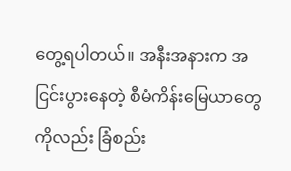တွေ့ရပါတယ်။ အနီးအနားက အငြင်းပွားနေတဲ့ စီမံကိန်းမြေယာတွေကိုလည်း ခြံစည်း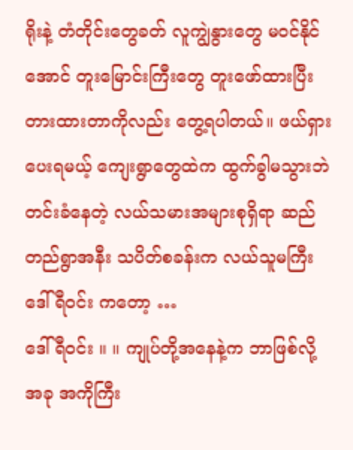ရိုးနဲ့ တံတိုင်းတွေခတ် လူကျွဲနွားတွေ မဝင်နိုင်အောင် တူးမြောင်းကြီးတွေ တူးဖော်ထားပြီး တားထားတာကိုလည်း တွေ့ရပါတယ်။ ဖယ်ရှားပေးရမယ့် ကျေးရွာတွေထဲက ထွက်ခွါမသွားဘဲ တင်းခံနေတဲ့ လယ်သမားအများစုရှိရာ ဆည်တည်ရွာအနီး သပိတ်စခန်းက လယ်သူမကြီးဒေါ်ရီဝင်း ကတော့ …
ဒေါ်ရီဝင်း ။ ။ ကျုပ်တို့အနေနဲ့က ဘာဖြစ်လို့ အခု အကိုကြီး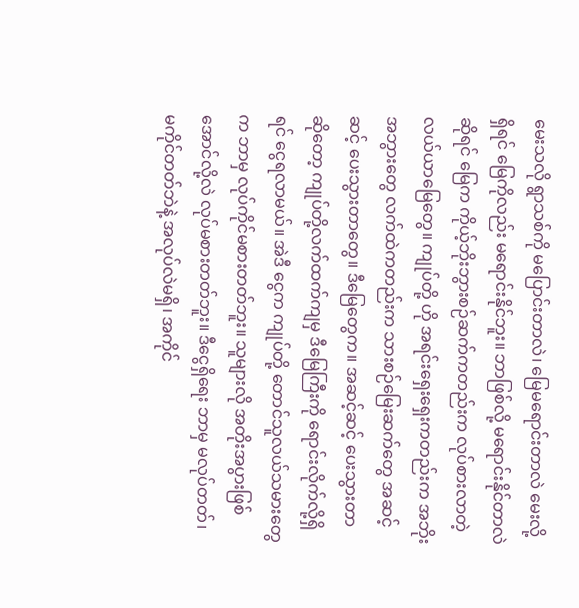မေးသလို ရွာသစ်ကို မပြောင်းတာလဲ၊ မြေမရောင်းတာလဲ မေးလို့ရှိရင် မြေကိုလည်း မရောင်းနိုင်ဘူး။ ဘာဖြစ်လို့ မရောင်းနိုင်တာလဲဆိုရင် မြေက ကိုယ့်ဘိုးဘွားစဉ်ဆက်ကတည်းက လုပ်စားလာတဲ့ လယ်ယာမြေတွေ။ ကျုပ်တို့ ဟို အရင်းရှေးရှေးကတည်းက အဘိုးအဘွားတွေ လက်ထဲကတည်းက သားစဉ်မြေးဆက်တွေ အဆင့်ဆင့် ပေးသွားတာတွေ။ ဒီမြေတွေက။ အဆင့်ဆင့် ပေးသွားတာဆိုတော့ ကျုပ်တို့လက်ထက်ကျမှ ဒီမြေကြီးကို ရောင်းလိုက်လို့ရှိရင် ငွေရလာမယ်။ အဲဒီ ငွေက ကျုပ်တို့ တောင်သူလယ်သမားတွေက ဘာမှ လုပ်ကိုင်မစားတတ်ဘူး။ သူများလို အတိုးအပွားဖြစ်အောင်လို့လဲ လုပ်မစားတတ်ဘူး။ ဒီငွေရှိရေး ဘာမှ မလုပ်တတ်၊ မကိုင်တတ်ဘဲနဲ့ အလုပ်လဲမရှိ၊ အကိုင်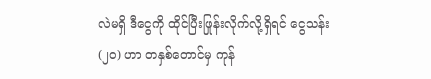လဲမရှိ ဒီငွေကို ထိုင်ပြီးဖြုန်းလိုက်လို့ရှိရင် ငွေသန်း (၂၀) ဟာ တနှစ်တောင်မှ ကုန်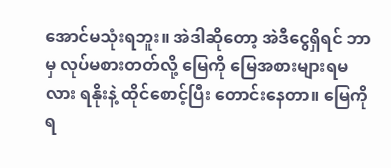အောင်မသုံးရဘူး။ အဲဒါဆိုတော့ အဲဒီငွေရှိရင် ဘာမှ လုပ်မစားတတ်လို့ မြေကို မြေအစားများရမလား ရနိုးနဲ့ ထိုင်စောင့်ပြီး တောင်းနေတာ။ မြေကို ရ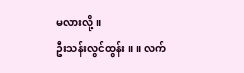မလားလို့။
ဦးသန်းလွင်ထွန်း ။ ။ လက်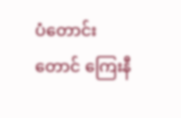ပံတောင်းတောင် ကြေးနီ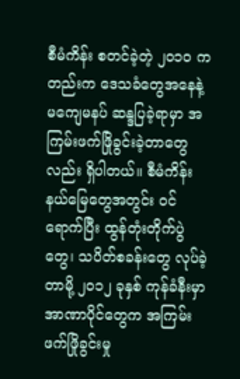စီမံကိန်း စတင်ခဲ့တဲ့ ၂၀၁၀ ကတည်းက ဒေသခံတွေအနေနဲ့ မကျေမနပ် ဆန္ဒပြခဲ့ရာမှာ အကြမ်းဖက်ဖြိုခွင်းခဲ့တာတွေလည်း ရှိပါတယ်။ စီမံကိန်းနယ်မြေတွေအတွင်း ဝင်ရောက်ပြီး ထွန်တုံးတိုက်ပွဲတွေ၊ သပိတ်စခန်းတွေ လုပ်ခဲ့တာမို့ ၂၀၁၂ ခုနှစ် ကုန်ခံနီးမှာ အာဏာပိုင်တွေက အကြမ်းဖက်ဖြိုခွင်းမှု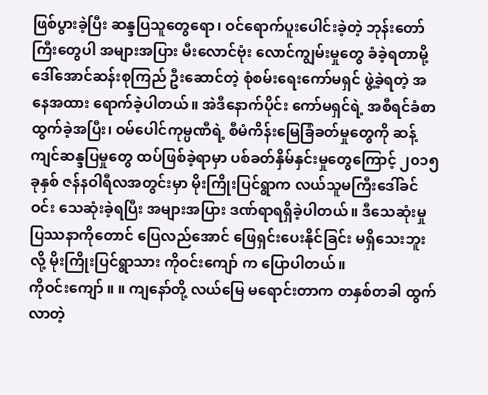ဖြစ်ပွားခဲ့ပြီး ဆန္ဒပြသူတွေရော၊ ဝင်ရောက်ပူးပေါင်းခဲ့တဲ့ ဘုန်းတော်ကြီးတွေပါ အများအပြား မီးလောင်ဗုံး လောင်ကျွမ်းမှုတွေ ခံခဲ့ရတာမို့ ဒေါ်အောင်ဆန်းစုကြည် ဦးဆောင်တဲ့ စုံစမ်းရေးကော်မရှင် ဖွဲ့ခဲ့ရတဲ့ အနေအထား ရောက်ခဲ့ပါတယ်။ အဲဒီနောက်ပိုင်း ကော်မရှင်ရဲ့ အစီရင်ခံစာ ထွက်ခဲ့အပြီး၊ ဝမ်ပေါင်ကုမ္ပဏီရဲ့ စီမံကိန်းမြေခြံခတ်မှုတွေကို ဆန့်ကျင်ဆန္ဒပြမှုတွေ ထပ်ဖြစ်ခဲ့ရာမှာ ပစ်ခတ်နှိမ်နှင်းမှုတွေကြောင့် ၂၀၁၅ ခုနှစ် ဇန်နဝါရီလအတွင်းမှာ မိုးကြိုးပြင်ရွာက လယ်သူမကြီးဒေါ်ခင်ဝင်း သေဆုံးခဲ့ရပြီး အများအပြား ဒဏ်ရာရရှိခဲ့ပါတယ်။ ဒီသေဆုံးမှု ပြဿနာကိုတောင် ပြေလည်အောင် ဖြေရှင်းပေးနိုင်ခြင်း မရှိသေးဘူးလို့ မိုးကြိုးပြင်ရွာသား ကိုဝင်းကျော် က ပြောပါတယ်။
ကိုဝင်းကျော် ။ ။ ကျနော်တို့ လယ်မြေ မရောင်းတာက တနှစ်တခါ ထွက်လာတဲ့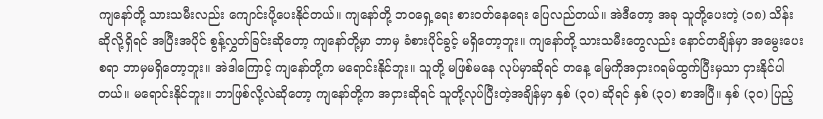ကျနော်တို့ သားသမီးလည်း ကျောင်းပို့ပေးနိုင်တယ်။ ကျနော်တို့ ဘဝရှေ့ရေး စားဝတ်နေရေး ပြေလည်တယ်။ အဲဒီတော့ အခု သူတို့ပေးတဲ့ (၁၈) သိန်း ဆိုလို့ရှိရင် အပြီးအပိုင် စွန့်လွှတ်ခြင်းဆိုတော့ ကျနော်တို့မှာ ဘာမှ ခံစားပိုင်ခွင့် မရှိတော့ဘူး။ ကျနော်တို့ သားသမီးတွေလည်း နောင်တချိန်မှာ အမွေးပေးစရာ ဘာမှမရှိတော့ဘူး။ အဲဒါကြောင့် ကျနော်တို့က မရောင်းနိုင်ဘူး။ သူတို့ မဖြစ်မနေ လုပ်မှာဆိုရင် တနေ့ မြေကိုအငှားဂရမ်ထွက်ပြီးမှသာ ငှားနိုင်ပါတယ်။ မရောင်းနိုင်ဘူး။ ဘာဖြစ်လို့လဲဆိုတော့ ကျနော်တို့က အငှားဆိုရင် သူတို့လုပ်ပြီးတဲ့အချိန်မှာ နှစ် (၃၀) ဆိုရင် နှစ် (၃၀) စာအပြီ။ နှစ် (၃၀) ပြည့်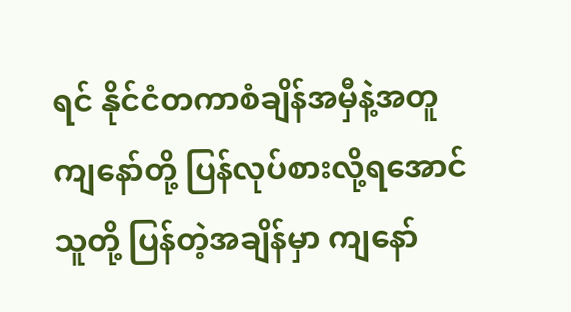ရင် နိုင်ငံတကာစံချိန်အမှီနဲ့အတူ ကျနော်တို့ ပြန်လုပ်စားလို့ရအောင် သူတို့ ပြန်တဲ့အချိန်မှာ ကျနော်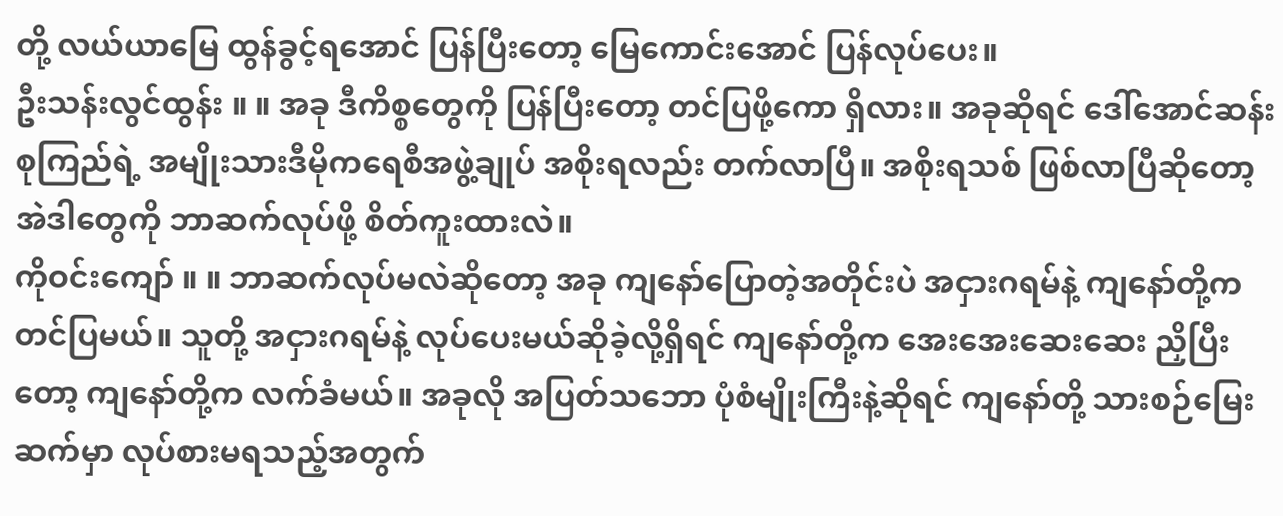တို့ လယ်ယာမြေ ထွန်ခွင့်ရအောင် ပြန်ပြီးတော့ မြေကောင်းအောင် ပြန်လုပ်ပေး။
ဦးသန်းလွင်ထွန်း ။ ။ အခု ဒီကိစ္စတွေကို ပြန်ပြီးတော့ တင်ပြဖို့ကော ရှိလား။ အခုဆိုရင် ဒေါ်အောင်ဆန်းစုကြည်ရဲ့ အမျိုးသားဒီမိုကရေစီအဖွဲ့ချုပ် အစိုးရလည်း တက်လာပြီ။ အစိုးရသစ် ဖြစ်လာပြီဆိုတော့ အဲဒါတွေကို ဘာဆက်လုပ်ဖို့ စိတ်ကူးထားလဲ။
ကိုဝင်းကျော် ။ ။ ဘာဆက်လုပ်မလဲဆိုတော့ အခု ကျနော်ပြောတဲ့အတိုင်းပဲ အငှားဂရမ်နဲ့ ကျနော်တို့က တင်ပြမယ်။ သူတို့ အငှားဂရမ်နဲ့ လုပ်ပေးမယ်ဆိုခဲ့လို့ရှိရင် ကျနော်တို့က အေးအေးဆေးဆေး ညှိပြီးတော့ ကျနော်တို့က လက်ခံမယ်။ အခုလို အပြတ်သဘော ပုံစံမျိုးကြီးနဲ့ဆိုရင် ကျနော်တို့ သားစဉ်မြေးဆက်မှာ လုပ်စားမရသည့်အတွက်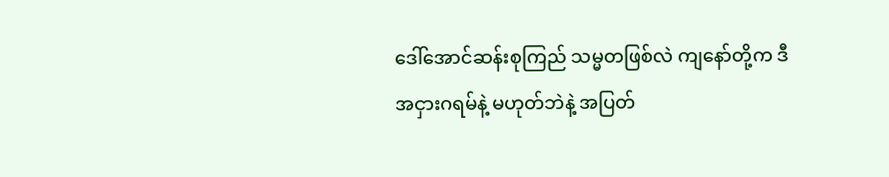ဒေါ်အောင်ဆန်းစုကြည် သမ္မတဖြစ်လဲ ကျနော်တို့က ဒီအငှားဂရမ်နဲ့ မဟုတ်ဘဲနဲ့ အပြတ်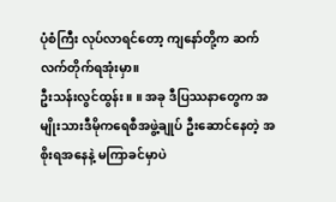ပုံစံကြီး လုပ်လာရင်တော့ ကျနော်တို့က ဆက်လက်တိုက်ရအုံးမှာ။
ဦးသန်းလွင်ထွန်း ။ ။ အခု ဒီပြဿနာတွေက အမျိုးသားဒီမိုကရေစီအဖွဲ့ချုပ် ဦးဆောင်နေတဲ့ အစိုးရအနေနဲ့ မကြာခင်မှာပဲ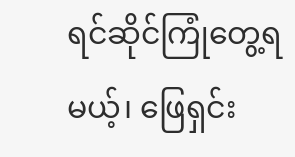ရင်ဆိုင်ကြုံတွေ့ရမယ့်၊ ဖြေရှင်း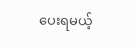ပေးရမယ့်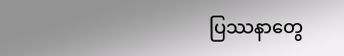ပြဿနာတွေ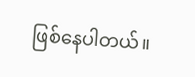ဖြစ်နေပါတယ်။